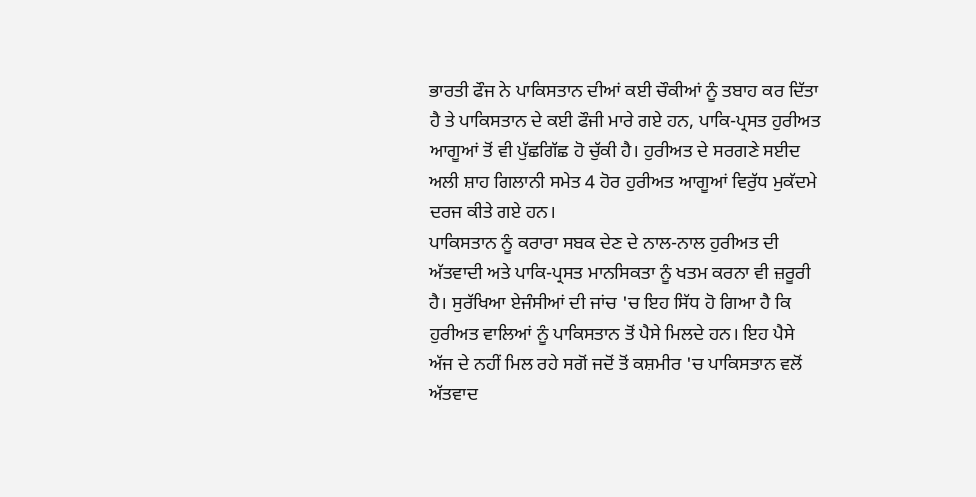ਭਾਰਤੀ ਫੌਜ ਨੇ ਪਾਕਿਸਤਾਨ ਦੀਆਂ ਕਈ ਚੌਕੀਆਂ ਨੂੰ ਤਬਾਹ ਕਰ ਦਿੱਤਾ ਹੈ ਤੇ ਪਾਕਿਸਤਾਨ ਦੇ ਕਈ ਫੌਜੀ ਮਾਰੇ ਗਏ ਹਨ, ਪਾਕਿ-ਪ੍ਰਸਤ ਹੁਰੀਅਤ ਆਗੂਆਂ ਤੋਂ ਵੀ ਪੁੱਛਗਿੱਛ ਹੋ ਚੁੱਕੀ ਹੈ। ਹੁਰੀਅਤ ਦੇ ਸਰਗਣੇ ਸਈਦ ਅਲੀ ਸ਼ਾਹ ਗਿਲਾਨੀ ਸਮੇਤ 4 ਹੋਰ ਹੁਰੀਅਤ ਆਗੂਆਂ ਵਿਰੁੱਧ ਮੁਕੱਦਮੇ ਦਰਜ ਕੀਤੇ ਗਏ ਹਨ।
ਪਾਕਿਸਤਾਨ ਨੂੰ ਕਰਾਰਾ ਸਬਕ ਦੇਣ ਦੇ ਨਾਲ-ਨਾਲ ਹੁਰੀਅਤ ਦੀ ਅੱਤਵਾਦੀ ਅਤੇ ਪਾਕਿ-ਪ੍ਰਸਤ ਮਾਨਸਿਕਤਾ ਨੂੰ ਖਤਮ ਕਰਨਾ ਵੀ ਜ਼ਰੂਰੀ ਹੈ। ਸੁਰੱਖਿਆ ਏਜੰਸੀਆਂ ਦੀ ਜਾਂਚ 'ਚ ਇਹ ਸਿੱਧ ਹੋ ਗਿਆ ਹੈ ਕਿ ਹੁਰੀਅਤ ਵਾਲਿਆਂ ਨੂੰ ਪਾਕਿਸਤਾਨ ਤੋਂ ਪੈਸੇ ਮਿਲਦੇ ਹਨ। ਇਹ ਪੈਸੇ ਅੱਜ ਦੇ ਨਹੀਂ ਮਿਲ ਰਹੇ ਸਗੋਂ ਜਦੋਂ ਤੋਂ ਕਸ਼ਮੀਰ 'ਚ ਪਾਕਿਸਤਾਨ ਵਲੋਂ ਅੱਤਵਾਦ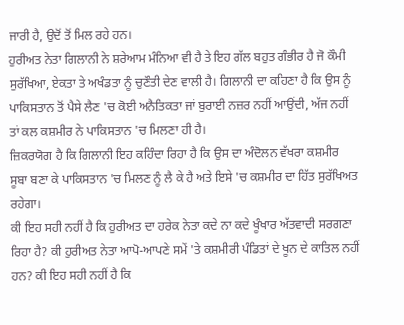ਜਾਰੀ ਹੈ, ਉਦੋਂ ਤੋਂ ਮਿਲ ਰਹੇ ਹਨ।
ਹੁਰੀਅਤ ਨੇਤਾ ਗਿਲਾਨੀ ਨੇ ਸ਼ਰੇਆਮ ਮੰਨਿਆ ਵੀ ਹੈ ਤੇ ਇਹ ਗੱਲ ਬਹੁਤ ਗੰਭੀਰ ਹੈ ਜੋ ਕੌਮੀ ਸੁਰੱਖਿਆ, ਏਕਤਾ ਤੇ ਅਖੰਡਤਾ ਨੂੰ ਚੁਣੌਤੀ ਦੇਣ ਵਾਲੀ ਹੈ। ਗਿਲਾਨੀ ਦਾ ਕਹਿਣਾ ਹੈ ਕਿ ਉਸ ਨੂੰ ਪਾਕਿਸਤਾਨ ਤੋਂ ਪੈਸੇ ਲੈਣ 'ਚ ਕੋਈ ਅਨੈਤਿਕਤਾ ਜਾਂ ਬੁਰਾਈ ਨਜ਼ਰ ਨਹੀਂ ਆਉਂਦੀ, ਅੱਜ ਨਹੀਂ ਤਾਂ ਕਲ ਕਸ਼ਮੀਰ ਨੇ ਪਾਕਿਸਤਾਨ 'ਚ ਮਿਲਣਾ ਹੀ ਹੈ।
ਜ਼ਿਕਰਯੋਗ ਹੈ ਕਿ ਗਿਲਾਨੀ ਇਹ ਕਹਿੰਦਾ ਰਿਹਾ ਹੈ ਕਿ ਉਸ ਦਾ ਅੰਦੋਲਨ ਵੱਖਰਾ ਕਸ਼ਮੀਰ ਸੂਬਾ ਬਣਾ ਕੇ ਪਾਕਿਸਤਾਨ 'ਚ ਮਿਲਣ ਨੂੰ ਲੈ ਕੇ ਹੈ ਅਤੇ ਇਸੇ 'ਚ ਕਸ਼ਮੀਰ ਦਾ ਹਿੱਤ ਸੁਰੱਖਿਅਤ ਰਹੇਗਾ।
ਕੀ ਇਹ ਸਹੀ ਨਹੀਂ ਹੈ ਕਿ ਹੁਰੀਅਤ ਦਾ ਹਰੇਕ ਨੇਤਾ ਕਦੇ ਨਾ ਕਦੇ ਖੂੰਖਾਰ ਅੱਤਵਾਦੀ ਸਰਗਣਾ ਰਿਹਾ ਹੈ? ਕੀ ਹੁਰੀਅਤ ਨੇਤਾ ਆਪੋ-ਆਪਣੇ ਸਮੇਂ 'ਤੇ ਕਸ਼ਮੀਰੀ ਪੰਡਿਤਾਂ ਦੇ ਖੂਨ ਦੇ ਕਾਤਿਲ ਨਹੀਂ ਹਨ? ਕੀ ਇਹ ਸਹੀ ਨਹੀਂ ਹੈ ਕਿ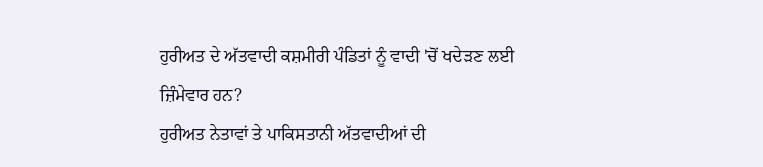ਹੁਰੀਅਤ ਦੇ ਅੱਤਵਾਦੀ ਕਸ਼ਮੀਰੀ ਪੰਡਿਤਾਂ ਨੂੰ ਵਾਦੀ 'ਚੋਂ ਖਦੇੜਣ ਲਈ ਜ਼ਿੰਮੇਵਾਰ ਹਨ?
ਹੁਰੀਅਤ ਨੇਤਾਵਾਂ ਤੇ ਪਾਕਿਸਤਾਨੀ ਅੱਤਵਾਦੀਆਂ ਦੀ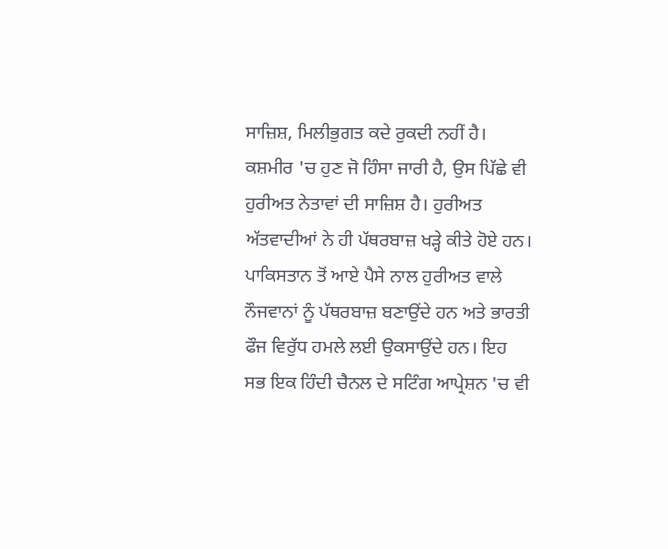ਸਾਜ਼ਿਸ਼, ਮਿਲੀਭੁਗਤ ਕਦੇ ਰੁਕਦੀ ਨਹੀਂ ਹੈ। ਕਸ਼ਮੀਰ 'ਚ ਹੁਣ ਜੋ ਹਿੰਸਾ ਜਾਰੀ ਹੈ, ਉਸ ਪਿੱਛੇ ਵੀ ਹੁਰੀਅਤ ਨੇਤਾਵਾਂ ਦੀ ਸਾਜ਼ਿਸ਼ ਹੈ। ਹੁਰੀਅਤ ਅੱਤਵਾਦੀਆਂ ਨੇ ਹੀ ਪੱਥਰਬਾਜ਼ ਖੜ੍ਹੇ ਕੀਤੇ ਹੋਏ ਹਨ। ਪਾਕਿਸਤਾਨ ਤੋਂ ਆਏ ਪੈਸੇ ਨਾਲ ਹੁਰੀਅਤ ਵਾਲੇ ਨੌਜਵਾਨਾਂ ਨੂੰ ਪੱਥਰਬਾਜ਼ ਬਣਾਉਂਦੇ ਹਨ ਅਤੇ ਭਾਰਤੀ ਫੌਜ ਵਿਰੁੱਧ ਹਮਲੇ ਲਈ ਉਕਸਾਉਂਦੇ ਹਨ। ਇਹ ਸਭ ਇਕ ਹਿੰਦੀ ਚੈਨਲ ਦੇ ਸਟਿੰਗ ਆਪ੍ਰੇਸ਼ਨ 'ਚ ਵੀ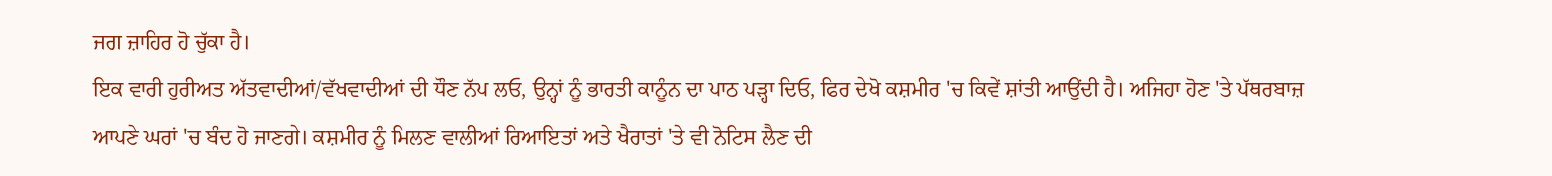ਜਗ ਜ਼ਾਹਿਰ ਹੋ ਚੁੱਕਾ ਹੈ।
ਇਕ ਵਾਰੀ ਹੁਰੀਅਤ ਅੱਤਵਾਦੀਆਂ/ਵੱਖਵਾਦੀਆਂ ਦੀ ਧੌਣ ਨੱਪ ਲਓ, ਉਨ੍ਹਾਂ ਨੂੰ ਭਾਰਤੀ ਕਾਨੂੰਨ ਦਾ ਪਾਠ ਪੜ੍ਹਾ ਦਿਓ, ਫਿਰ ਦੇਖੋ ਕਸ਼ਮੀਰ 'ਚ ਕਿਵੇਂ ਸ਼ਾਂਤੀ ਆਉਂਦੀ ਹੈ। ਅਜਿਹਾ ਹੋਣ 'ਤੇ ਪੱਥਰਬਾਜ਼ ਆਪਣੇ ਘਰਾਂ 'ਚ ਬੰਦ ਹੋ ਜਾਣਗੇ। ਕਸ਼ਮੀਰ ਨੂੰ ਮਿਲਣ ਵਾਲੀਆਂ ਰਿਆਇਤਾਂ ਅਤੇ ਖੈਰਾਤਾਂ 'ਤੇ ਵੀ ਨੋਟਿਸ ਲੈਣ ਦੀ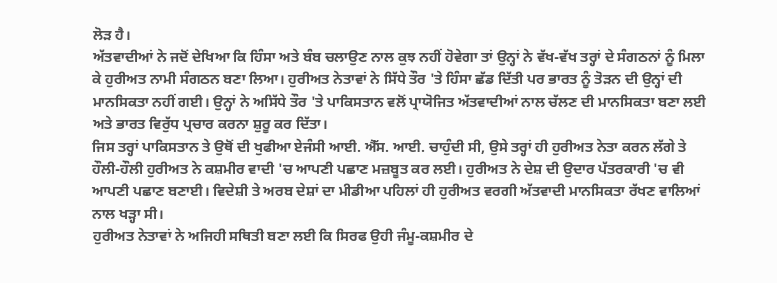ਲੋੜ ਹੈ।
ਅੱਤਵਾਦੀਆਂ ਨੇ ਜਦੋਂ ਦੇਖਿਆ ਕਿ ਹਿੰਸਾ ਅਤੇ ਬੰਬ ਚਲਾਉਣ ਨਾਲ ਕੁਝ ਨਹੀਂ ਹੋਵੇਗਾ ਤਾਂ ਉਨ੍ਹਾਂ ਨੇ ਵੱਖ-ਵੱਖ ਤਰ੍ਹਾਂ ਦੇ ਸੰਗਠਨਾਂ ਨੂੰ ਮਿਲਾ ਕੇ ਹੁਰੀਅਤ ਨਾਮੀ ਸੰਗਠਨ ਬਣਾ ਲਿਆ। ਹੁਰੀਅਤ ਨੇਤਾਵਾਂ ਨੇ ਸਿੱਧੇ ਤੌਰ 'ਤੇ ਹਿੰਸਾ ਛੱਡ ਦਿੱਤੀ ਪਰ ਭਾਰਤ ਨੂੰ ਤੋੜਨ ਦੀ ਉਨ੍ਹਾਂ ਦੀ ਮਾਨਸਿਕਤਾ ਨਹੀਂ ਗਈ। ਉਨ੍ਹਾਂ ਨੇ ਅਸਿੱਧੇ ਤੌਰ 'ਤੇ ਪਾਕਿਸਤਾਨ ਵਲੋਂ ਪ੍ਰਾਯੋਜਿਤ ਅੱਤਵਾਦੀਆਂ ਨਾਲ ਚੱਲਣ ਦੀ ਮਾਨਸਿਕਤਾ ਬਣਾ ਲਈ ਅਤੇ ਭਾਰਤ ਵਿਰੁੱਧ ਪ੍ਰਚਾਰ ਕਰਨਾ ਸ਼ੁਰੂ ਕਰ ਦਿੱਤਾ।
ਜਿਸ ਤਰ੍ਹਾਂ ਪਾਕਿਸਤਾਨ ਤੇ ਉਥੋਂ ਦੀ ਖੁਫੀਆ ਏਜੰਸੀ ਆਈ. ਐੱਸ. ਆਈ. ਚਾਹੁੰਦੀ ਸੀ, ਉਸੇ ਤਰ੍ਹਾਂ ਹੀ ਹੁਰੀਅਤ ਨੇਤਾ ਕਰਨ ਲੱਗੇ ਤੇ ਹੌਲੀ-ਹੌਲੀ ਹੁਰੀਅਤ ਨੇ ਕਸ਼ਮੀਰ ਵਾਦੀ 'ਚ ਆਪਣੀ ਪਛਾਣ ਮਜ਼ਬੂਤ ਕਰ ਲਈ। ਹੁਰੀਅਤ ਨੇ ਦੇਸ਼ ਦੀ ਉਦਾਰ ਪੱਤਰਕਾਰੀ 'ਚ ਵੀ ਆਪਣੀ ਪਛਾਣ ਬਣਾਈ। ਵਿਦੇਸ਼ੀ ਤੇ ਅਰਬ ਦੇਸ਼ਾਂ ਦਾ ਮੀਡੀਆ ਪਹਿਲਾਂ ਹੀ ਹੁਰੀਅਤ ਵਰਗੀ ਅੱਤਵਾਦੀ ਮਾਨਸਿਕਤਾ ਰੱਖਣ ਵਾਲਿਆਂ ਨਾਲ ਖੜ੍ਹਾ ਸੀ।
ਹੁਰੀਅਤ ਨੇਤਾਵਾਂ ਨੇ ਅਜਿਹੀ ਸਥਿਤੀ ਬਣਾ ਲਈ ਕਿ ਸਿਰਫ ਉਹੀ ਜੰਮੂ-ਕਸ਼ਮੀਰ ਦੇ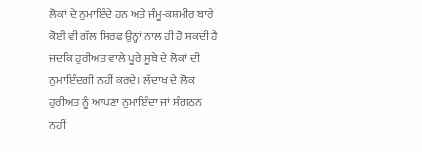ਲੋਕਾਂ ਦੇ ਨੁਮਾਇੰਦੇ ਹਨ ਅਤੇ ਜੰਮੂ-ਕਸ਼ਮੀਰ ਬਾਰੇ ਕੋਈ ਵੀ ਗੱਲ ਸਿਰਫ ਉਨ੍ਹਾਂ ਨਾਲ ਹੀ ਹੋ ਸਕਦੀ ਹੈ ਜਦਕਿ ਹੁਰੀਅਤ ਵਾਲੇ ਪੂਰੇ ਸੂਬੇ ਦੇ ਲੋਕਾਂ ਦੀ ਨੁਮਾਇੰਦਗੀ ਨਹੀਂ ਕਰਦੇ। ਲੱਦਾਖ ਦੇ ਲੋਕ ਹੁਰੀਅਤ ਨੂੰ ਆਪਣਾ ਨੁਮਾਇੰਦਾ ਜਾਂ ਸੰਗਠਨ ਨਹੀਂ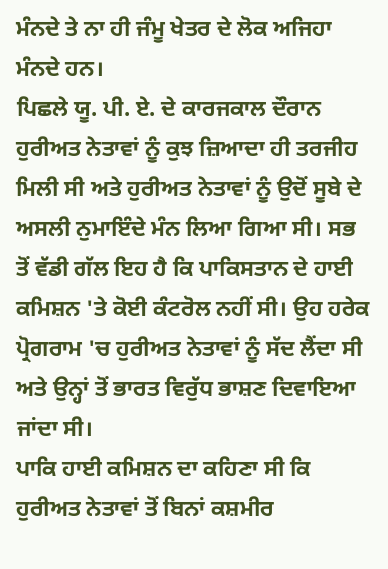ਮੰਨਦੇ ਤੇ ਨਾ ਹੀ ਜੰਮੂ ਖੇਤਰ ਦੇ ਲੋਕ ਅਜਿਹਾ ਮੰਨਦੇ ਹਨ।
ਪਿਛਲੇ ਯੂ. ਪੀ. ਏ. ਦੇ ਕਾਰਜਕਾਲ ਦੌਰਾਨ ਹੁਰੀਅਤ ਨੇਤਾਵਾਂ ਨੂੰ ਕੁਝ ਜ਼ਿਆਦਾ ਹੀ ਤਰਜੀਹ ਮਿਲੀ ਸੀ ਅਤੇ ਹੁਰੀਅਤ ਨੇਤਾਵਾਂ ਨੂੰ ਉਦੋਂ ਸੂਬੇ ਦੇ ਅਸਲੀ ਨੁਮਾਇੰਦੇ ਮੰਨ ਲਿਆ ਗਿਆ ਸੀ। ਸਭ ਤੋਂ ਵੱਡੀ ਗੱਲ ਇਹ ਹੈ ਕਿ ਪਾਕਿਸਤਾਨ ਦੇ ਹਾਈ ਕਮਿਸ਼ਨ 'ਤੇ ਕੋਈ ਕੰਟਰੋਲ ਨਹੀਂ ਸੀ। ਉਹ ਹਰੇਕ ਪ੍ਰੋਗਰਾਮ 'ਚ ਹੁਰੀਅਤ ਨੇਤਾਵਾਂ ਨੂੰ ਸੱਦ ਲੈਂਦਾ ਸੀ ਅਤੇ ਉਨ੍ਹਾਂ ਤੋਂ ਭਾਰਤ ਵਿਰੁੱਧ ਭਾਸ਼ਣ ਦਿਵਾਇਆ ਜਾਂਦਾ ਸੀ।
ਪਾਕਿ ਹਾਈ ਕਮਿਸ਼ਨ ਦਾ ਕਹਿਣਾ ਸੀ ਕਿ ਹੁਰੀਅਤ ਨੇਤਾਵਾਂ ਤੋਂ ਬਿਨਾਂ ਕਸ਼ਮੀਰ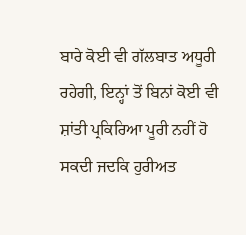ਬਾਰੇ ਕੋਈ ਵੀ ਗੱਲਬਾਤ ਅਧੂਰੀ ਰਹੇਗੀ, ਇਨ੍ਹਾਂ ਤੋਂ ਬਿਨਾਂ ਕੋਈ ਵੀ ਸ਼ਾਂਤੀ ਪ੍ਰਕਿਰਿਆ ਪੂਰੀ ਨਹੀਂ ਹੋ ਸਕਦੀ ਜਦਕਿ ਹੁਰੀਅਤ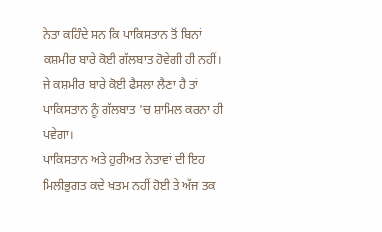ਨੇਤਾ ਕਹਿੰਦੇ ਸਨ ਕਿ ਪਾਕਿਸਤਾਨ ਤੋਂ ਬਿਨਾਂ ਕਸ਼ਮੀਰ ਬਾਰੇ ਕੋਈ ਗੱਲਬਾਤ ਹੋਵੇਗੀ ਹੀ ਨਹੀਂ। ਜੇ ਕਸ਼ਮੀਰ ਬਾਰੇ ਕੋਈ ਫੈਸਲਾ ਲੈਣਾ ਹੈ ਤਾਂ ਪਾਕਿਸਤਾਨ ਨੂੰ ਗੱਲਬਾਤ 'ਚ ਸ਼ਾਮਿਲ ਕਰਨਾ ਹੀ ਪਵੇਗਾ।
ਪਾਕਿਸਤਾਨ ਅਤੇ ਹੁਰੀਅਤ ਨੇਤਾਵਾਂ ਦੀ ਇਹ ਮਿਲੀਭੁਗਤ ਕਦੇ ਖਤਮ ਨਹੀਂ ਹੋਈ ਤੇ ਅੱਜ ਤਕ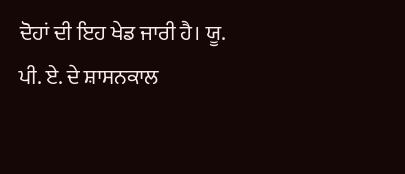ਦੋਹਾਂ ਦੀ ਇਹ ਖੇਡ ਜਾਰੀ ਹੈ। ਯੂ. ਪੀ. ਏ. ਦੇ ਸ਼ਾਸਨਕਾਲ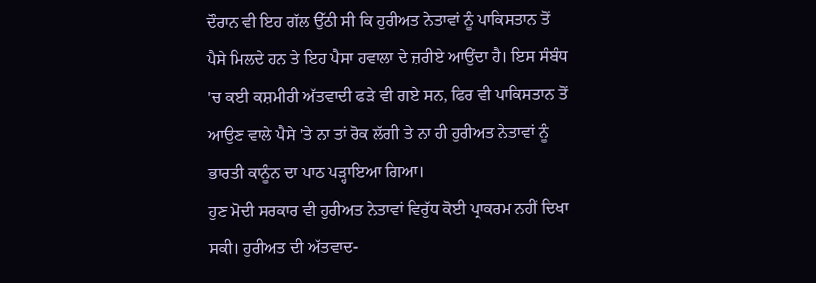ਦੌਰਾਨ ਵੀ ਇਹ ਗੱਲ ਉੱਠੀ ਸੀ ਕਿ ਹੁਰੀਅਤ ਨੇਤਾਵਾਂ ਨੂੰ ਪਾਕਿਸਤਾਨ ਤੋਂ ਪੈਸੇ ਮਿਲਦੇ ਹਨ ਤੇ ਇਹ ਪੈਸਾ ਹਵਾਲਾ ਦੇ ਜ਼ਰੀਏ ਆਉਂਦਾ ਹੈ। ਇਸ ਸੰਬੰਧ 'ਚ ਕਈ ਕਸ਼ਮੀਰੀ ਅੱਤਵਾਦੀ ਫੜੇ ਵੀ ਗਏ ਸਨ, ਫਿਰ ਵੀ ਪਾਕਿਸਤਾਨ ਤੋਂ ਆਉਣ ਵਾਲੇ ਪੈਸੇ 'ਤੇ ਨਾ ਤਾਂ ਰੋਕ ਲੱਗੀ ਤੇ ਨਾ ਹੀ ਹੁਰੀਅਤ ਨੇਤਾਵਾਂ ਨੂੰ ਭਾਰਤੀ ਕਾਨੂੰਨ ਦਾ ਪਾਠ ਪੜ੍ਹਾਇਆ ਗਿਆ।
ਹੁਣ ਮੋਦੀ ਸਰਕਾਰ ਵੀ ਹੁਰੀਅਤ ਨੇਤਾਵਾਂ ਵਿਰੁੱਧ ਕੋਈ ਪ੍ਰਾਕਰਮ ਨਹੀਂ ਦਿਖਾ ਸਕੀ। ਹੁਰੀਅਤ ਦੀ ਅੱਤਵਾਦ-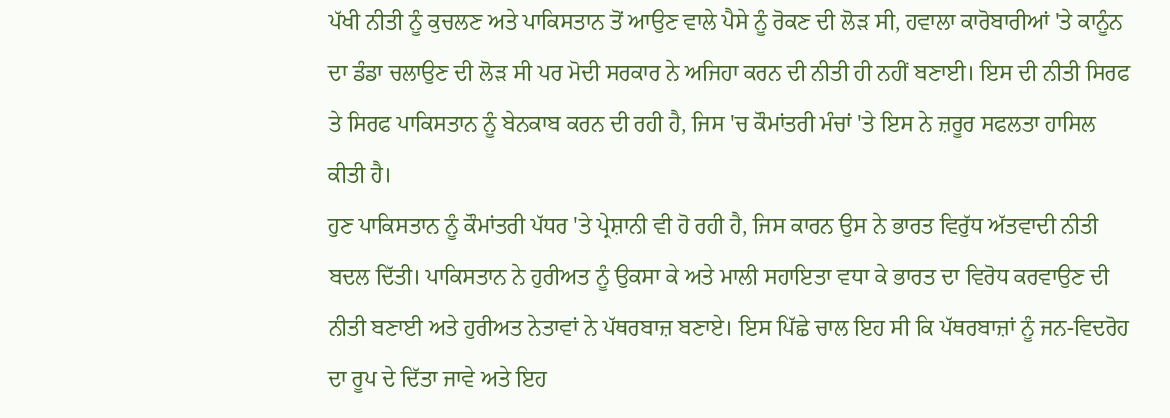ਪੱਖੀ ਨੀਤੀ ਨੂੰ ਕੁਚਲਣ ਅਤੇ ਪਾਕਿਸਤਾਨ ਤੋਂ ਆਉਣ ਵਾਲੇ ਪੈਸੇ ਨੂੰ ਰੋਕਣ ਦੀ ਲੋੜ ਸੀ, ਹਵਾਲਾ ਕਾਰੋਬਾਰੀਆਂ 'ਤੇ ਕਾਨੂੰਨ ਦਾ ਡੰਡਾ ਚਲਾਉਣ ਦੀ ਲੋੜ ਸੀ ਪਰ ਮੋਦੀ ਸਰਕਾਰ ਨੇ ਅਜਿਹਾ ਕਰਨ ਦੀ ਨੀਤੀ ਹੀ ਨਹੀਂ ਬਣਾਈ। ਇਸ ਦੀ ਨੀਤੀ ਸਿਰਫ ਤੇ ਸਿਰਫ ਪਾਕਿਸਤਾਨ ਨੂੰ ਬੇਨਕਾਬ ਕਰਨ ਦੀ ਰਹੀ ਹੈ, ਜਿਸ 'ਚ ਕੌਮਾਂਤਰੀ ਮੰਚਾਂ 'ਤੇ ਇਸ ਨੇ ਜ਼ਰੂਰ ਸਫਲਤਾ ਹਾਸਿਲ ਕੀਤੀ ਹੈ।
ਹੁਣ ਪਾਕਿਸਤਾਨ ਨੂੰ ਕੌਮਾਂਤਰੀ ਪੱਧਰ 'ਤੇ ਪ੍ਰੇਸ਼ਾਨੀ ਵੀ ਹੋ ਰਹੀ ਹੈ, ਜਿਸ ਕਾਰਨ ਉਸ ਨੇ ਭਾਰਤ ਵਿਰੁੱਧ ਅੱਤਵਾਦੀ ਨੀਤੀ ਬਦਲ ਦਿੱਤੀ। ਪਾਕਿਸਤਾਨ ਨੇ ਹੁਰੀਅਤ ਨੂੰ ਉਕਸਾ ਕੇ ਅਤੇ ਮਾਲੀ ਸਹਾਇਤਾ ਵਧਾ ਕੇ ਭਾਰਤ ਦਾ ਵਿਰੋਧ ਕਰਵਾਉਣ ਦੀ ਨੀਤੀ ਬਣਾਈ ਅਤੇ ਹੁਰੀਅਤ ਨੇਤਾਵਾਂ ਨੇ ਪੱਥਰਬਾਜ਼ ਬਣਾਏ। ਇਸ ਪਿੱਛੇ ਚਾਲ ਇਹ ਸੀ ਕਿ ਪੱਥਰਬਾਜ਼ਾਂ ਨੂੰ ਜਨ-ਵਿਦਰੋਹ ਦਾ ਰੂਪ ਦੇ ਦਿੱਤਾ ਜਾਵੇ ਅਤੇ ਇਹ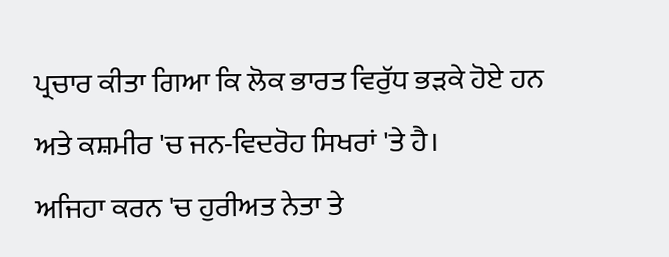ਪ੍ਰਚਾਰ ਕੀਤਾ ਗਿਆ ਕਿ ਲੋਕ ਭਾਰਤ ਵਿਰੁੱਧ ਭੜਕੇ ਹੋਏ ਹਨ ਅਤੇ ਕਸ਼ਮੀਰ 'ਚ ਜਨ-ਵਿਦਰੋਹ ਸਿਖਰਾਂ 'ਤੇ ਹੈ।
ਅਜਿਹਾ ਕਰਨ 'ਚ ਹੁਰੀਅਤ ਨੇਤਾ ਤੇ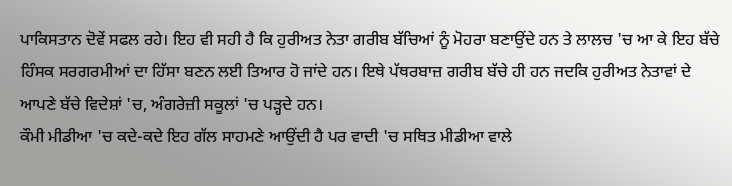ਪਾਕਿਸਤਾਨ ਦੋਵੇਂ ਸਫਲ ਰਹੇ। ਇਹ ਵੀ ਸਹੀ ਹੈ ਕਿ ਹੁਰੀਅਤ ਨੇਤਾ ਗਰੀਬ ਬੱਚਿਆਂ ਨੂੰ ਮੋਹਰਾ ਬਣਾਉਂਦੇ ਹਨ ਤੇ ਲਾਲਚ 'ਚ ਆ ਕੇ ਇਹ ਬੱਚੇ ਹਿੰਸਕ ਸਰਗਰਮੀਆਂ ਦਾ ਹਿੱਸਾ ਬਣਨ ਲਈ ਤਿਆਰ ਹੋ ਜਾਂਦੇ ਹਨ। ਇਥੇ ਪੱਥਰਬਾਜ਼ ਗਰੀਬ ਬੱਚੇ ਹੀ ਹਨ ਜਦਕਿ ਹੁਰੀਅਤ ਨੇਤਾਵਾਂ ਦੇ ਆਪਣੇ ਬੱਚੇ ਵਿਦੇਸ਼ਾਂ 'ਚ, ਅੰਗਰੇਜ਼ੀ ਸਕੂਲਾਂ 'ਚ ਪੜ੍ਹਦੇ ਹਨ।
ਕੌਮੀ ਮੀਡੀਆ 'ਚ ਕਦੇ-ਕਦੇ ਇਹ ਗੱਲ ਸਾਹਮਣੇ ਆਉਂਦੀ ਹੈ ਪਰ ਵਾਦੀ 'ਚ ਸਥਿਤ ਮੀਡੀਆ ਵਾਲੇ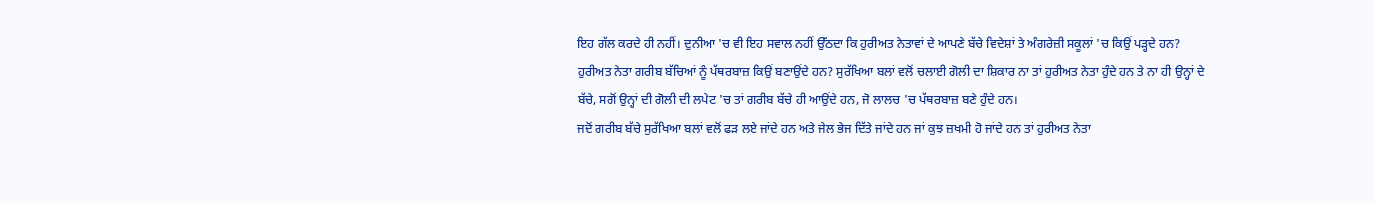ਇਹ ਗੱਲ ਕਰਦੇ ਹੀ ਨਹੀਂ। ਦੁਨੀਆ 'ਚ ਵੀ ਇਹ ਸਵਾਲ ਨਹੀਂ ਉੱਠਦਾ ਕਿ ਹੁਰੀਅਤ ਨੇਤਾਵਾਂ ਦੇ ਆਪਣੇ ਬੱਚੇ ਵਿਦੇਸ਼ਾਂ ਤੇ ਅੰਗਰੇਜ਼ੀ ਸਕੂਲਾਂ 'ਚ ਕਿਉਂ ਪੜ੍ਹਦੇ ਹਨ? ਹੁਰੀਅਤ ਨੇਤਾ ਗਰੀਬ ਬੱਚਿਆਂ ਨੂੰ ਪੱਥਰਬਾਜ਼ ਕਿਉਂ ਬਣਾਉਂਦੇ ਹਨ? ਸੁਰੱਖਿਆ ਬਲਾਂ ਵਲੋਂ ਚਲਾਈ ਗੋਲੀ ਦਾ ਸ਼ਿਕਾਰ ਨਾ ਤਾਂ ਹੁਰੀਅਤ ਨੇਤਾ ਹੁੰਦੇ ਹਨ ਤੇ ਨਾ ਹੀ ਉਨ੍ਹਾਂ ਦੇ ਬੱਚੇ, ਸਗੋਂ ਉਨ੍ਹਾਂ ਦੀ ਗੋਲੀ ਦੀ ਲਪੇਟ 'ਚ ਤਾਂ ਗਰੀਬ ਬੱਚੇ ਹੀ ਆਉਂਦੇ ਹਨ, ਜੋ ਲਾਲਚ 'ਚ ਪੱਥਰਬਾਜ਼ ਬਣੇ ਹੁੰਦੇ ਹਨ।
ਜਦੋਂ ਗਰੀਬ ਬੱਚੇ ਸੁਰੱਖਿਆ ਬਲਾਂ ਵਲੋਂ ਫੜ ਲਏ ਜਾਂਦੇ ਹਨ ਅਤੇ ਜੇਲ ਭੇਜ ਦਿੱਤੇ ਜਾਂਦੇ ਹਨ ਜਾਂ ਕੁਝ ਜ਼ਖਮੀ ਹੋ ਜਾਂਦੇ ਹਨ ਤਾਂ ਹੁਰੀਅਤ ਨੇਤਾ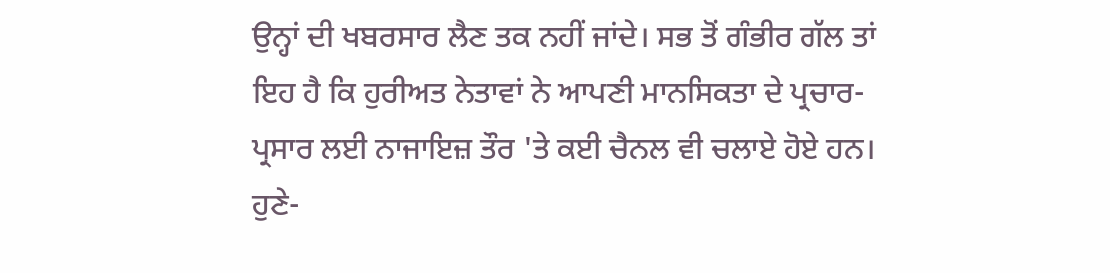ਉਨ੍ਹਾਂ ਦੀ ਖਬਰਸਾਰ ਲੈਣ ਤਕ ਨਹੀਂ ਜਾਂਦੇ। ਸਭ ਤੋਂ ਗੰਭੀਰ ਗੱਲ ਤਾਂ ਇਹ ਹੈ ਕਿ ਹੁਰੀਅਤ ਨੇਤਾਵਾਂ ਨੇ ਆਪਣੀ ਮਾਨਸਿਕਤਾ ਦੇ ਪ੍ਰਚਾਰ-ਪ੍ਰਸਾਰ ਲਈ ਨਾਜਾਇਜ਼ ਤੌਰ 'ਤੇ ਕਈ ਚੈਨਲ ਵੀ ਚਲਾਏ ਹੋਏ ਹਨ। ਹੁਣੇ-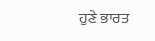ਹੁਣੇ ਭਾਰਤ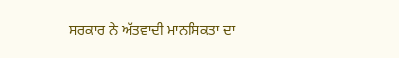ਸਰਕਾਰ ਨੇ ਅੱਤਵਾਦੀ ਮਾਨਸਿਕਤਾ ਦਾ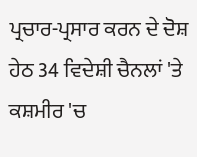ਪ੍ਰਚਾਰ-ਪ੍ਰਸਾਰ ਕਰਨ ਦੇ ਦੋਸ਼ ਹੇਠ 34 ਵਿਦੇਸ਼ੀ ਚੈਨਲਾਂ 'ਤੇ ਕਸ਼ਮੀਰ 'ਚ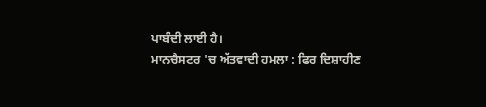ਪਾਬੰਦੀ ਲਾਈ ਹੈ।
ਮਾਨਚੈਸਟਰ 'ਚ ਅੱਤਵਾਦੀ ਹਮਲਾ : ਫਿਰ ਦਿਸ਼ਾਹੀਣ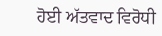ਹੋਈ ਅੱਤਵਾਦ ਵਿਰੋਧੀ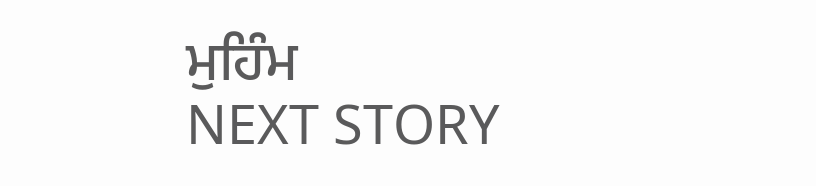ਮੁਹਿੰਮ
NEXT STORY